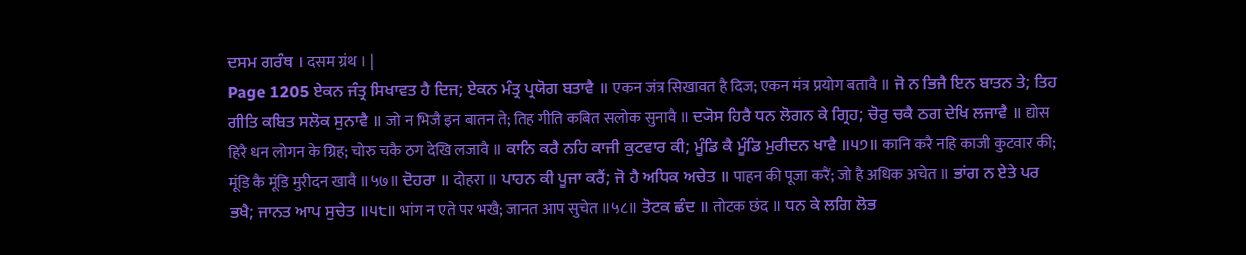ਦਸਮ ਗਰੰਥ । दसम ग्रंथ । |
Page 1205 ਏਕਨ ਜੰਤ੍ਰ ਸਿਖਾਵਤ ਹੈ ਦਿਜ; ਏਕਨ ਮੰਤ੍ਰ ਪ੍ਰਯੋਗ ਬਤਾਵੈ ॥ एकन जंत्र सिखावत है दिज; एकन मंत्र प्रयोग बतावै ॥ ਜੋ ਨ ਭਿਜੈ ਇਨ ਬਾਤਨ ਤੇ; ਤਿਹ ਗੀਤਿ ਕਬਿਤ ਸਲੋਕ ਸੁਨਾਵੈ ॥ जो न भिजै इन बातन ते; तिह गीति कबित सलोक सुनावै ॥ ਦ੍ਯੋਸ ਹਿਰੈ ਧਨ ਲੋਗਨ ਕੇ ਗ੍ਰਿਹ; ਚੋਰੁ ਚਕੈ ਠਗ ਦੇਖਿ ਲਜਾਵੈ ॥ द्योस हिरै धन लोगन के ग्रिह; चोरु चकै ठग देखि लजावै ॥ ਕਾਨਿ ਕਰੈ ਨਹਿ ਕਾਜੀ ਕੁਟਵਾਰ ਕੀ; ਮੂੰਡਿ ਕੈ ਮੂੰਡਿ ਮੁਰੀਦਨ ਖਾਵੈ ॥੫੭॥ कानि करै नहि काजी कुटवार की; मूंडि कै मूंडि मुरीदन खावै ॥५७॥ ਦੋਹਰਾ ॥ दोहरा ॥ ਪਾਹਨ ਕੀ ਪੂਜਾ ਕਰੈਂ; ਜੋ ਹੈ ਅਧਿਕ ਅਚੇਤ ॥ पाहन की पूजा करैं; जो है अधिक अचेत ॥ ਭਾਂਗ ਨ ਏਤੇ ਪਰ ਭਖੈ; ਜਾਨਤ ਆਪ ਸੁਚੇਤ ॥੫੮॥ भांग न एते पर भखै; जानत आप सुचेत ॥५८॥ ਤੋਟਕ ਛੰਦ ॥ तोटक छंद ॥ ਧਨ ਕੇ ਲਗਿ ਲੋਭ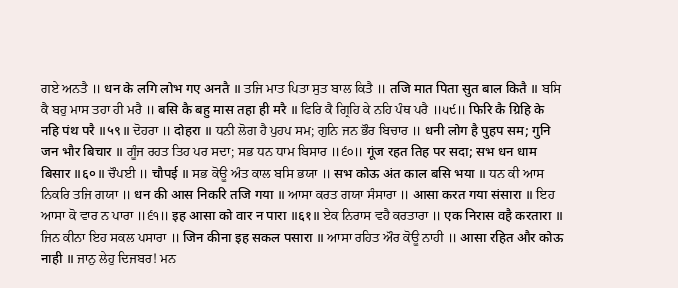ਗਏ ਅਨਤੈ ॥ धन के लगि लोभ गए अनतै ॥ ਤਜਿ ਮਾਤ ਪਿਤਾ ਸੁਤ ਬਾਲ ਕਿਤੈ ॥ तजि मात पिता सुत बाल कितै ॥ ਬਸਿ ਕੈ ਬਹੁ ਮਾਸ ਤਹਾ ਹੀ ਮਰੈ ॥ बसि कै बहु मास तहा ही मरै ॥ ਫਿਰਿ ਕੈ ਗ੍ਰਿਹਿ ਕੇ ਨਹਿ ਪੰਥ ਪਰੈ ॥੫੯॥ फिरि कै ग्रिहि के नहि पंथ परै ॥५९॥ ਦੋਹਰਾ ॥ दोहरा ॥ ਧਨੀ ਲੋਗ ਹੈ ਪੁਹਪ ਸਮ; ਗੁਨਿ ਜਨ ਭੌਰ ਬਿਚਾਰ ॥ धनी लोग है पुहप सम; गुनि जन भौर बिचार ॥ ਗੂੰਜ ਰਹਤ ਤਿਹ ਪਰ ਸਦਾ; ਸਭ ਧਨ ਧਾਮ ਬਿਸਾਰ ॥੬੦॥ गूंज रहत तिह पर सदा; सभ धन धाम बिसार ॥६०॥ ਚੌਪਈ ॥ चौपई ॥ ਸਭ ਕੋਊ ਅੰਤ ਕਾਲ ਬਸਿ ਭਯਾ ॥ सभ कोऊ अंत काल बसि भया ॥ ਧਨ ਕੀ ਆਸ ਨਿਕਰਿ ਤਜਿ ਗਯਾ ॥ धन की आस निकरि तजि गया ॥ ਆਸਾ ਕਰਤ ਗਯਾ ਸੰਸਾਰਾ ॥ आसा करत गया संसारा ॥ ਇਹ ਆਸਾ ਕੋ ਵਾਰ ਨ ਪਾਰਾ ॥੬੧॥ इह आसा को वार न पारा ॥६१॥ ਏਕ ਨਿਰਾਸ ਵਹੈ ਕਰਤਾਰਾ ॥ एक निरास वहै करतारा ॥ ਜਿਨ ਕੀਨਾ ਇਹ ਸਕਲ ਪਸਾਰਾ ॥ जिन कीना इह सकल पसारा ॥ ਆਸਾ ਰਹਿਤ ਔਰ ਕੋਊ ਨਾਹੀ ॥ आसा रहित और कोऊ नाही ॥ ਜਾਨੁ ਲੇਹੁ ਦਿਜਬਰ! ਮਨ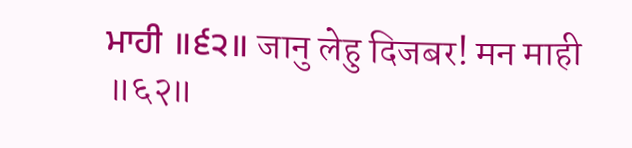ਮਾਹੀ ॥੬੨॥ जानु लेहु दिजबर! मन माही ॥६२॥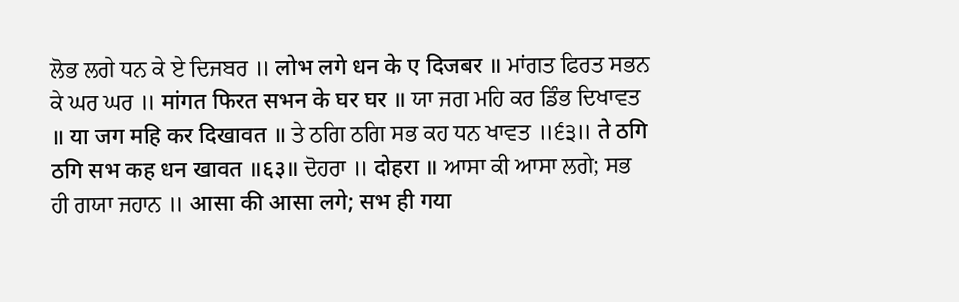ਲੋਭ ਲਗੇ ਧਨ ਕੇ ਏ ਦਿਜਬਰ ॥ लोभ लगे धन के ए दिजबर ॥ ਮਾਂਗਤ ਫਿਰਤ ਸਭਨ ਕੇ ਘਰ ਘਰ ॥ मांगत फिरत सभन के घर घर ॥ ਯਾ ਜਗ ਮਹਿ ਕਰ ਡਿੰਭ ਦਿਖਾਵਤ ॥ या जग महि कर दिखावत ॥ ਤੇ ਠਗਿ ਠਗਿ ਸਭ ਕਹ ਧਨ ਖਾਵਤ ॥੬੩॥ ते ठगि ठगि सभ कह धन खावत ॥६३॥ ਦੋਹਰਾ ॥ दोहरा ॥ ਆਸਾ ਕੀ ਆਸਾ ਲਗੇ; ਸਭ ਹੀ ਗਯਾ ਜਹਾਨ ॥ आसा की आसा लगे; सभ ही गया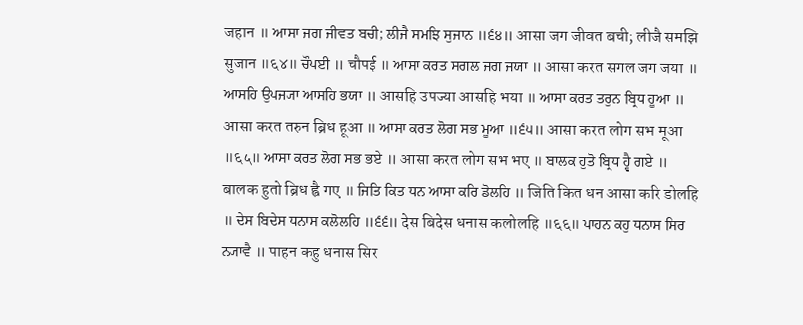जहान ॥ ਆਸਾ ਜਗ ਜੀਵਤ ਬਚੀ; ਲੀਜੈ ਸਮਝਿ ਸੁਜਾਨ ॥੬੪॥ आसा जग जीवत बची; लीजै समझि सुजान ॥६४॥ ਚੌਪਈ ॥ चौपई ॥ ਆਸਾ ਕਰਤ ਸਗਲ ਜਗ ਜਯਾ ॥ आसा करत सगल जग जया ॥ ਆਸਹਿ ਉਪਜ੍ਯਾ ਆਸਹਿ ਭਯਾ ॥ आसहि उपज्या आसहि भया ॥ ਆਸਾ ਕਰਤ ਤਰੁਨ ਬ੍ਰਿਧ ਹੂਆ ॥ आसा करत तरुन ब्रिध हूआ ॥ ਆਸਾ ਕਰਤ ਲੋਗ ਸਭ ਮੂਆ ॥੬੫॥ आसा करत लोग सभ मूआ ॥६५॥ ਆਸਾ ਕਰਤ ਲੋਗ ਸਭ ਭਏ ॥ आसा करत लोग सभ भए ॥ ਬਾਲਕ ਹੁਤੋ ਬ੍ਰਿਧ ਹ੍ਵੈ ਗਏ ॥ बालक हुतो ब्रिध ह्वै गए ॥ ਜਿਤਿ ਕਿਤ ਧਨ ਆਸਾ ਕਰਿ ਡੋਲਹਿ ॥ जिति कित धन आसा करि डोलहि ॥ ਦੇਸ ਬਿਦੇਸ ਧਨਾਸ ਕਲੋਲਹਿ ॥੬੬॥ देस बिदेस धनास कलोलहि ॥६६॥ ਪਾਹਨ ਕਹੁ ਧਨਾਸ ਸਿਰ ਨ੍ਯਾਵੈ ॥ पाहन कहु धनास सिर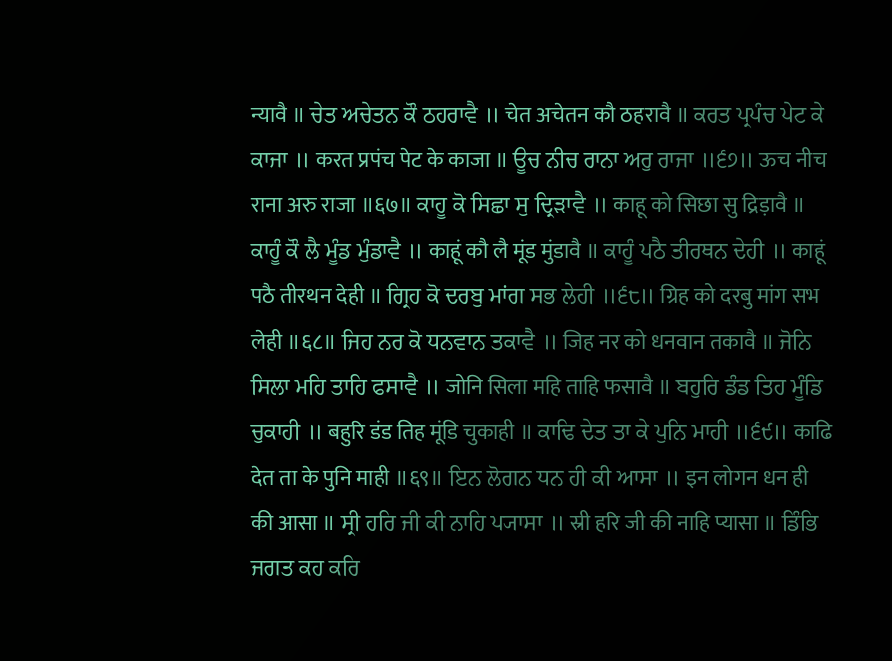न्यावै ॥ ਚੇਤ ਅਚੇਤਨ ਕੌ ਠਹਰਾਵੈ ॥ चेत अचेतन कौ ठहरावै ॥ ਕਰਤ ਪ੍ਰਪੰਚ ਪੇਟ ਕੇ ਕਾਜਾ ॥ करत प्रपंच पेट के काजा ॥ ਊਚ ਨੀਚ ਰਾਨਾ ਅਰੁ ਰਾਜਾ ॥੬੭॥ ऊच नीच राना अरु राजा ॥६७॥ ਕਾਹੂ ਕੋ ਸਿਛਾ ਸੁ ਦ੍ਰਿੜਾਵੈ ॥ काहू को सिछा सु द्रिड़ावै ॥ ਕਾਹੂੰ ਕੌ ਲੈ ਮੂੰਡ ਮੁੰਡਾਵੈ ॥ काहूं कौ लै मूंड मुंडावै ॥ ਕਾਹੂੰ ਪਠੈ ਤੀਰਥਨ ਦੇਹੀ ॥ काहूं पठै तीरथन देही ॥ ਗ੍ਰਿਹ ਕੋ ਦਰਬੁ ਮਾਂਗ ਸਭ ਲੇਹੀ ॥੬੮॥ ग्रिह को दरबु मांग सभ लेही ॥६८॥ ਜਿਹ ਨਰ ਕੋ ਧਨਵਾਨ ਤਕਾਵੈ ॥ जिह नर को धनवान तकावै ॥ ਜੋਨਿ ਸਿਲਾ ਮਹਿ ਤਾਹਿ ਫਸਾਵੈ ॥ जोनि सिला महि ताहि फसावै ॥ ਬਹੁਰਿ ਡੰਡ ਤਿਹ ਮੂੰਡਿ ਚੁਕਾਹੀ ॥ बहुरि डंड तिह मूंडि चुकाही ॥ ਕਾਢਿ ਦੇਤ ਤਾ ਕੇ ਪੁਨਿ ਮਾਹੀ ॥੬੯॥ काढि देत ता के पुनि माही ॥६९॥ ਇਨ ਲੋਗਨ ਧਨ ਹੀ ਕੀ ਆਸਾ ॥ इन लोगन धन ही की आसा ॥ ਸ੍ਰੀ ਹਰਿ ਜੀ ਕੀ ਨਾਹਿ ਪ੍ਯਾਸਾ ॥ स्री हरि जी की नाहि प्यासा ॥ ਡਿੰਭਿ ਜਗਤ ਕਹ ਕਰਿ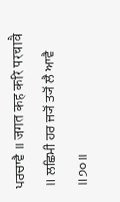ਪਰਚਾਵੈ ॥ जगत कह करि परचावै ॥ ਲਛਿਮੀ ਹਰ ਜ੍ਯੋਂ ਤ੍ਯੋਂ ਲੈ ਆਵੈ ॥੭੦॥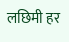लछिमी हर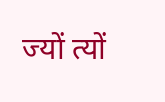ज्यों त्यों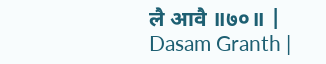लै आवै ॥७०॥ |
Dasam Granth |